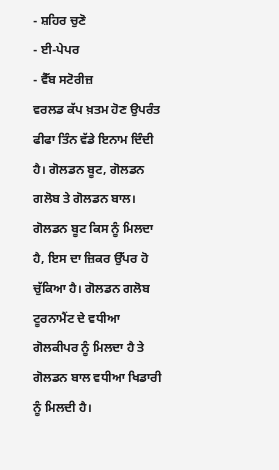- ਸ਼ਹਿਰ ਚੁਣੋ
- ਈ-ਪੇਪਰ
- ਵੈੱਬ ਸਟੋਰੀਜ਼
ਵਰਲਡ ਕੱਪ ਖ਼ਤਮ ਹੋਣ ਉਪਰੰਤ ਫੀਫਾ ਤਿੰਨ ਵੱਡੇ ਇਨਾਮ ਦਿੰਦੀ ਹੈ। ਗੋਲਡਨ ਬੂਟ, ਗੋਲਡਨ ਗਲੋਬ ਤੇ ਗੋਲਡਨ ਬਾਲ। ਗੋਲਡਨ ਬੂਟ ਕਿਸ ਨੂੰ ਮਿਲਦਾ ਹੈ, ਇਸ ਦਾ ਜ਼ਿਕਰ ਉੱਪਰ ਹੋ ਚੁੱਕਿਆ ਹੈ। ਗੋਲਡਨ ਗਲੋਬ ਟੂਰਨਾਮੈਂਟ ਦੇ ਵਧੀਆ ਗੋਲਕੀਪਰ ਨੂੰ ਮਿਲਦਾ ਹੈ ਤੇ ਗੋਲਡਨ ਬਾਲ ਵਧੀਆ ਖਿਡਾਰੀ ਨੂੰ ਮਿਲਦੀ ਹੈ।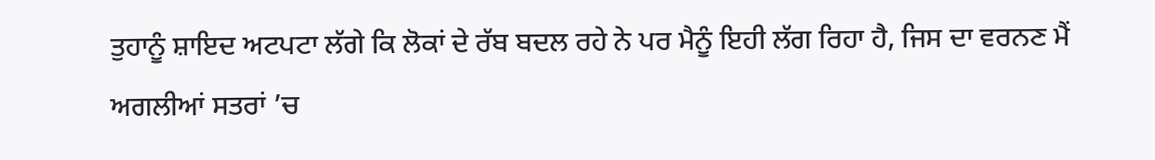ਤੁਹਾਨੂੰ ਸ਼ਾਇਦ ਅਟਪਟਾ ਲੱਗੇ ਕਿ ਲੋਕਾਂ ਦੇ ਰੱਬ ਬਦਲ ਰਹੇ ਨੇ ਪਰ ਮੈਨੂੰ ਇਹੀ ਲੱਗ ਰਿਹਾ ਹੈ, ਜਿਸ ਦਾ ਵਰਨਣ ਮੈਂ ਅਗਲੀਆਂ ਸਤਰਾਂ ’ਚ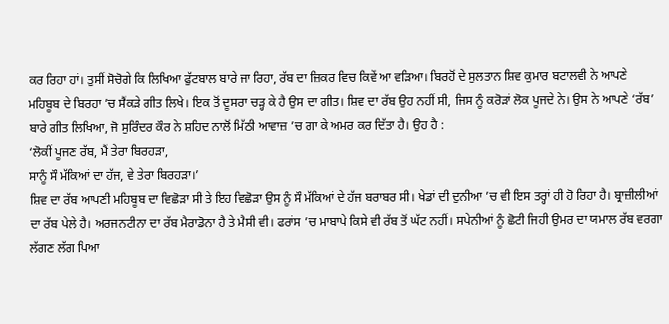ਕਰ ਰਿਹਾ ਹਾਂ। ਤੁਸੀਂ ਸੋਚੋਗੇ ਕਿ ਲਿਖਿਆ ਫੁੱਟਬਾਲ ਬਾਰੇ ਜਾ ਰਿਹਾ, ਰੱਬ ਦਾ ਜ਼ਿਕਰ ਵਿਚ ਕਿਵੇਂ ਆ ਵੜਿਆ। ਬਿਰਹੋਂ ਦੇ ਸੁਲਤਾਨ ਸ਼ਿਵ ਕੁਮਾਰ ਬਟਾਲਵੀ ਨੇ ਆਪਣੇ ਮਹਿਬੂਬ ਦੇ ਬਿਰਹਾ ’ਚ ਸੈਂਕੜੇ ਗੀਤ ਲਿਖੇ। ਇਕ ਤੋਂ ਦੂਸਰਾ ਚੜ੍ਹ ਕੇ ਹੈ ਉਸ ਦਾ ਗੀਤ। ਸ਼ਿਵ ਦਾ ਰੱਬ ਉਹ ਨਹੀਂ ਸੀ, ਜਿਸ ਨੂੰ ਕਰੋੜਾਂ ਲੋਕ ਪੂਜਦੇ ਨੇ। ਉਸ ਨੇ ਆਪਣੇ ‘ਰੱਬ’ ਬਾਰੇ ਗੀਤ ਲਿਖਿਆ, ਜੋ ਸੁਰਿੰਦਰ ਕੌਰ ਨੇ ਸ਼ਹਿਦ ਨਾਲੋਂ ਮਿੱਠੀ ਆਵਾਜ਼ ’ਚ ਗਾ ਕੇ ਅਮਰ ਕਰ ਦਿੱਤਾ ਹੈ। ਉਹ ਹੈ :
‘ਲੋਕੀਂ ਪੂਜਣ ਰੱਬ, ਮੈਂ ਤੇਰਾ ਬਿਰਹੜਾ,
ਸਾਨੂੰ ਸੌ ਮੱਕਿਆਂ ਦਾ ਹੱਜ, ਵੇ ਤੇਰਾ ਬਿਰਹੜਾ।’
ਸ਼ਿਵ ਦਾ ਰੱਬ ਆਪਣੀ ਮਹਿਬੂਬ ਦਾ ਵਿਛੋੜਾ ਸੀ ਤੇ ਇਹ ਵਿਛੋੜਾ ਉਸ ਨੂੰ ਸੌ ਮੱਕਿਆਂ ਦੇ ਹੱਜ ਬਰਾਬਰ ਸੀ। ਖੇਡਾਂ ਦੀ ਦੁਨੀਆ ’ਚ ਵੀ ਇਸ ਤਰ੍ਹਾਂ ਹੀ ਹੋ ਰਿਹਾ ਹੈ। ਬ੍ਰਾਜ਼ੀਲੀਆਂ ਦਾ ਰੱਬ ਪੇਲੇ ਹੈ। ਅਰਜਨਟੀਨਾ ਦਾ ਰੱਬ ਮੈਰਾਡੋਨਾ ਹੈ ਤੇ ਮੈਸੀ ਵੀ। ਫਰਾਂਸ ’ਚ ਮਾਬਾਪੇ ਕਿਸੇ ਵੀ ਰੱਬ ਤੋਂ ਘੱਟ ਨਹੀਂ। ਸਪੇਨੀਆਂ ਨੂੰ ਛੋਟੀ ਜਿਹੀ ਉਮਰ ਦਾ ਯਮਾਲ ਰੱਬ ਵਰਗਾ ਲੱਗਣ ਲੱਗ ਪਿਆ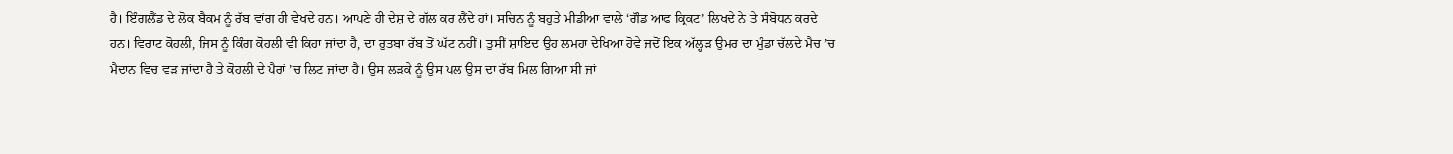ਹੈ। ਇੰਗਲੈਂਡ ਦੇ ਲੋਕ ਬੈਕਮ ਨੂੰ ਰੱਬ ਵਾਂਗ ਹੀ ਵੇਖਦੇ ਹਨ। ਆਪਣੇ ਹੀ ਦੇਸ਼ ਦੇ ਗੱਲ ਕਰ ਲੈਂਦੇ ਹਾਂ। ਸਚਿਨ ਨੂੰ ਬਹੁਤੇ ਮੀਡੀਆ ਵਾਲੇ ‘ਗੌਡ ਆਫ ਕ੍ਰਿਕਟ’ ਲਿਖਦੇ ਨੇ ਤੇ ਸੰਬੋਧਨ ਕਰਦੇ ਹਨ। ਵਿਰਾਟ ਕੋਹਲੀ, ਜਿਸ ਨੂੰ ਕਿੰਗ ਕੋਹਲੀ ਵੀ ਕਿਹਾ ਜਾਂਦਾ ਹੈ, ਦਾ ਰੁਤਬਾ ਰੱਬ ਤੋਂ ਘੱਟ ਨਹੀਂ। ਤੁਸੀਂ ਸ਼ਾਇਦ ਉਹ ਲਮਹਾ ਦੇਖਿਆ ਹੋਵੇ ਜਦੋਂ ਇਕ ਅੱਲ੍ਹੜ ਉਮਰ ਦਾ ਮੁੰਡਾ ਚੱਲਦੇ ਮੈਚ ’ਚ ਮੈਦਾਨ ਵਿਚ ਵੜ ਜਾਂਦਾ ਹੈ ਤੇ ਕੋਹਲੀ ਦੇ ਪੈਰਾਂ ’ਚ ਲਿਟ ਜਾਂਦਾ ਹੈ। ਉਸ ਲੜਕੇ ਨੂੰ ਉਸ ਪਲ ਉਸ ਦਾ ਰੱਬ ਮਿਲ ਗਿਆ ਸੀ ਜਾਂ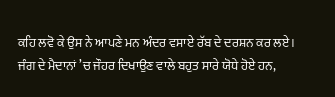ਕਹਿ ਲਵੋ ਕੇ ਉਸ ਨੇ ਆਪਣੇ ਮਨ ਅੰਦਰ ਵਸਾਏ ਰੱਬ ਦੇ ਦਰਸ਼ਨ ਕਰ ਲਏ।
ਜੰਗ ਦੇ ਮੈਦਾਨਾਂ ’ਚ ਜੌਹਰ ਦਿਖਾਉਣ ਵਾਲੇ ਬਹੁਤ ਸਾਰੇ ਯੋਧੇ ਹੋਏ ਹਨ,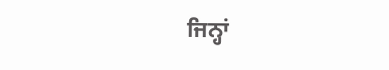ਜਿਨ੍ਹਾਂ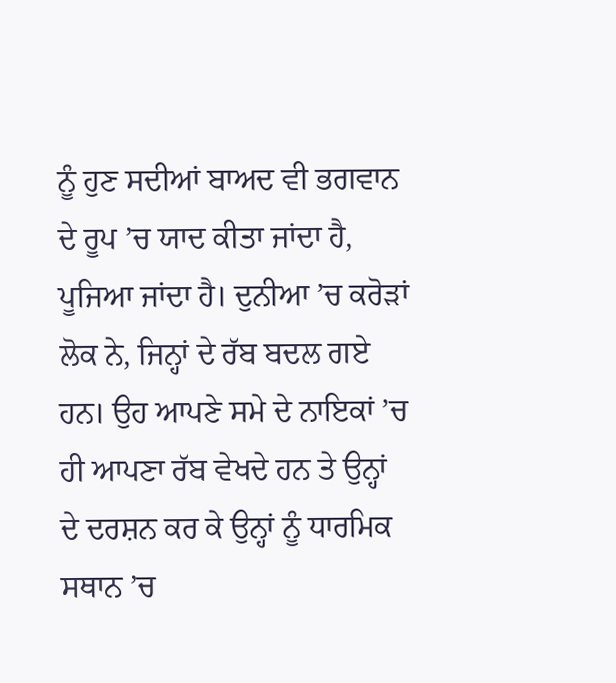ਨੂੰ ਹੁਣ ਸਦੀਆਂ ਬਾਅਦ ਵੀ ਭਗਵਾਨ ਦੇ ਰੂਪ ’ਚ ਯਾਦ ਕੀਤਾ ਜਾਂਦਾ ਹੈ, ਪੂਜਿਆ ਜਾਂਦਾ ਹੈ। ਦੁਨੀਆ ’ਚ ਕਰੋੜਾਂ ਲੋਕ ਨੇ, ਜਿਨ੍ਹਾਂ ਦੇ ਰੱਬ ਬਦਲ ਗਏ ਹਨ। ਉਹ ਆਪਣੇ ਸਮੇ ਦੇ ਨਾਇਕਾਂ ’ਚ ਹੀ ਆਪਣਾ ਰੱਬ ਵੇਖਦੇ ਹਨ ਤੇ ਉਨ੍ਹਾਂ ਦੇ ਦਰਸ਼ਨ ਕਰ ਕੇ ਉਨ੍ਹਾਂ ਨੂੰ ਧਾਰਮਿਕ ਸਥਾਨ ’ਚ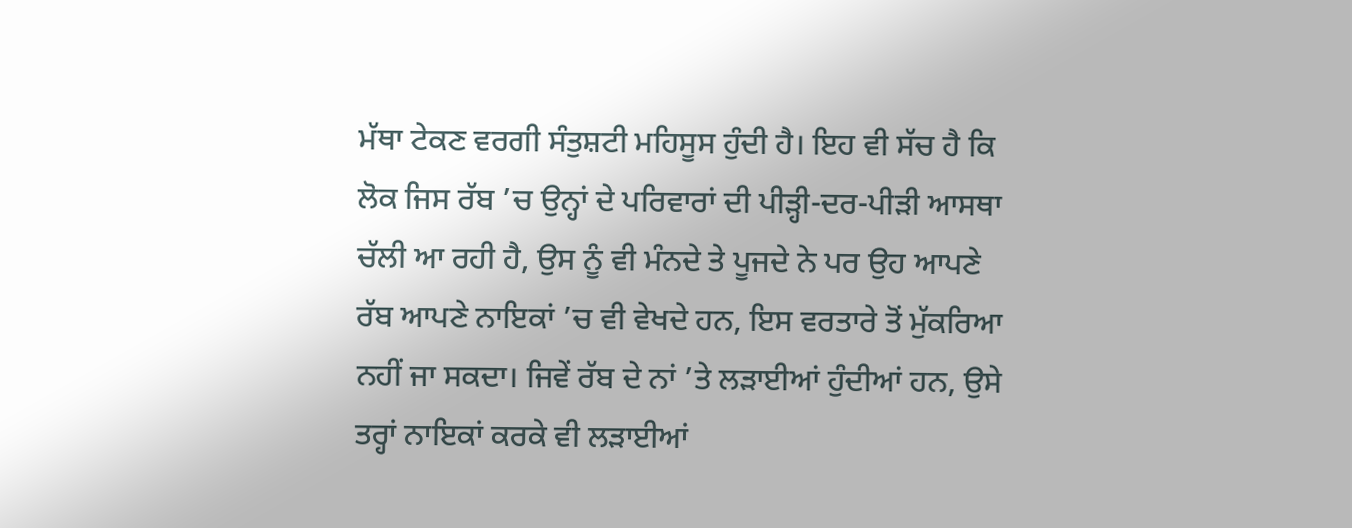ਮੱਥਾ ਟੇਕਣ ਵਰਗੀ ਸੰਤੁਸ਼ਟੀ ਮਹਿਸੂਸ ਹੁੰਦੀ ਹੈ। ਇਹ ਵੀ ਸੱਚ ਹੈ ਕਿ ਲੋਕ ਜਿਸ ਰੱਬ ’ਚ ਉਨ੍ਹਾਂ ਦੇ ਪਰਿਵਾਰਾਂ ਦੀ ਪੀੜ੍ਹੀ-ਦਰ-ਪੀੜੀ ਆਸਥਾ ਚੱਲੀ ਆ ਰਹੀ ਹੈ, ਉਸ ਨੂੰ ਵੀ ਮੰਨਦੇ ਤੇ ਪੂਜਦੇ ਨੇ ਪਰ ਉਹ ਆਪਣੇ ਰੱਬ ਆਪਣੇ ਨਾਇਕਾਂ ’ਚ ਵੀ ਵੇਖਦੇ ਹਨ, ਇਸ ਵਰਤਾਰੇ ਤੋਂ ਮੁੱਕਰਿਆ ਨਹੀਂ ਜਾ ਸਕਦਾ। ਜਿਵੇਂ ਰੱਬ ਦੇ ਨਾਂ ’ਤੇ ਲੜਾਈਆਂ ਹੁੰਦੀਆਂ ਹਨ, ਉਸੇ ਤਰ੍ਹਾਂ ਨਾਇਕਾਂ ਕਰਕੇ ਵੀ ਲੜਾਈਆਂ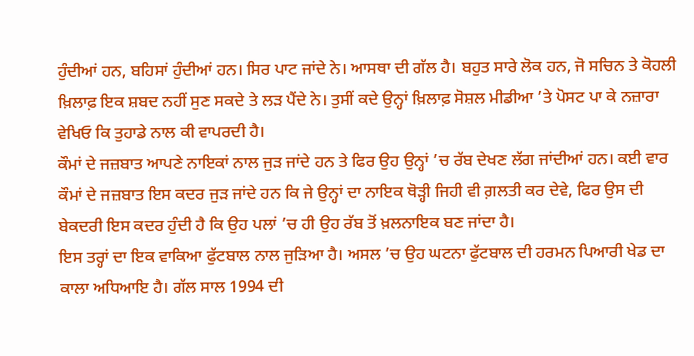ਹੁੰਦੀਆਂ ਹਨ, ਬਹਿਸਾਂ ਹੁੰਦੀਆਂ ਹਨ। ਸਿਰ ਪਾਟ ਜਾਂਦੇ ਨੇ। ਆਸਥਾ ਦੀ ਗੱਲ ਹੈ। ਬਹੁਤ ਸਾਰੇ ਲੋਕ ਹਨ, ਜੋ ਸਚਿਨ ਤੇ ਕੋਹਲੀ ਖ਼ਿਲਾਫ਼ ਇਕ ਸ਼ਬਦ ਨਹੀਂ ਸੁਣ ਸਕਦੇ ਤੇ ਲੜ ਪੈਂਦੇ ਨੇ। ਤੁਸੀਂ ਕਦੇ ਉਨ੍ਹਾਂ ਖ਼ਿਲਾਫ਼ ਸੋਸ਼ਲ ਮੀਡੀਆ ’ਤੇ ਪੋਸਟ ਪਾ ਕੇ ਨਜ਼ਾਰਾ ਵੇਖਿਓ ਕਿ ਤੁਹਾਡੇ ਨਾਲ ਕੀ ਵਾਪਰਦੀ ਹੈ।
ਕੌਮਾਂ ਦੇ ਜਜ਼ਬਾਤ ਆਪਣੇ ਨਾਇਕਾਂ ਨਾਲ ਜੁੜ ਜਾਂਦੇ ਹਨ ਤੇ ਫਿਰ ਉਹ ਉਨ੍ਹਾਂ ’ਚ ਰੱਬ ਦੇਖਣ ਲੱਗ ਜਾਂਦੀਆਂ ਹਨ। ਕਈ ਵਾਰ ਕੌਮਾਂ ਦੇ ਜਜ਼ਬਾਤ ਇਸ ਕਦਰ ਜੁੜ ਜਾਂਦੇ ਹਨ ਕਿ ਜੇ ਉਨ੍ਹਾਂ ਦਾ ਨਾਇਕ ਥੋੜ੍ਹੀ ਜਿਹੀ ਵੀ ਗ਼ਲਤੀ ਕਰ ਦੇਵੇ, ਫਿਰ ਉਸ ਦੀ ਬੇਕਦਰੀ ਇਸ ਕਦਰ ਹੁੰਦੀ ਹੈ ਕਿ ਉਹ ਪਲਾਂ ’ਚ ਹੀ ਉਹ ਰੱਬ ਤੋਂ ਖ਼ਲਨਾਇਕ ਬਣ ਜਾਂਦਾ ਹੈ।
ਇਸ ਤਰ੍ਹਾਂ ਦਾ ਇਕ ਵਾਕਿਆ ਫੁੱਟਬਾਲ ਨਾਲ ਜੁੜਿਆ ਹੈ। ਅਸਲ ’ਚ ਉਹ ਘਟਨਾ ਫੁੱਟਬਾਲ ਦੀ ਹਰਮਨ ਪਿਆਰੀ ਖੇਡ ਦਾ ਕਾਲਾ ਅਧਿਆਇ ਹੈ। ਗੱਲ ਸਾਲ 1994 ਦੀ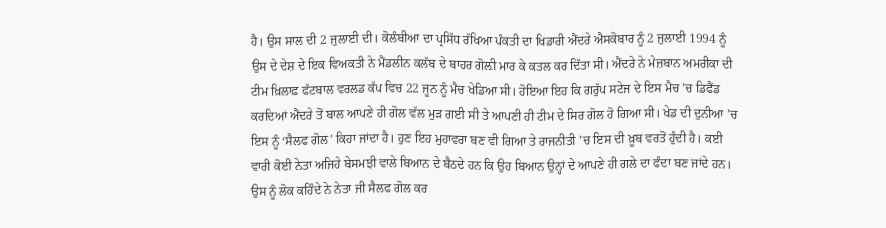ਹੈ। ਉਸ ਸਾਲ ਦੀ 2 ਜੁਲਾਈ ਦੀ। ਕੋਲੰਬੀਆ ਦਾ ਪ੍ਰਸਿੱਧ ਰੱਖਿਆ ਪੰਕਤੀ ਦਾ ਖਿਡਾਰੀ ਐਂਦਰੇ ਐਸਕੋਬਾਰ ਨੂੰ 2 ਜੁਲਾਈ 1994 ਨੂੰ ਉਸ ਦੇ ਦੇਸ਼ ਦੇ ਇਕ ਵਿਅਕਤੀ ਨੇ ਮੈਂਡਲੀਨ ਕਲੱਬ ਦੇ ਬਾਹਰ ਗੋਲ਼ੀ ਮਾਰ ਕੇ ਕਤਲ ਕਰ ਦਿੱਤਾ ਸੀ। ਐਂਦਰੇ ਨੇ ਮੇਜ਼ਬਾਨ ਅਮਰੀਕਾ ਦੀ ਟੀਮ ਖ਼ਿਲਾਫ਼ ਫੱਟਬਾਲ ਵਰਲਡ ਕੱਪ ਵਿਚ 22 ਜੂਨ ਨੂੰ ਮੈਚ ਖੇਡਿਆ ਸੀ। ਹੋਇਆ ਇਹ ਕਿ ਗਰੁੱਪ ਸਟੇਜ ਦੇ ਇਸ ਮੈਚ ’ਚ ਡਿਫੈਂਡ ਕਰਦਿਆਂ ਐਂਦਰੇ ਤੋਂ ਬਾਲ ਆਪਣੇ ਹੀ ਗੋਲ ਵੱਲ ਮੁੜ ਗਈ ਸੀ ਤੇ ਆਪਣੀ ਹੀ ਟੀਮ ਦੇ ਸਿਰ ਗੋਲ ਹੋ ਗਿਆ ਸੀ। ਖੇਡ ਦੀ ਦੁਨੀਆ ’ਚ ਇਸ ਨੂੰ ‘ਸੈਲਫ ਗੋਲ’ ਕਿਹਾ ਜਾਂਦਾ ਹੈ। ਹੁਣ ਇਹ ਮੁਹਾਵਰਾ ਬਣ ਵੀ ਗਿਆ ਤੇ ਰਾਜਨੀਤੀ ’ਚ ਇਸ ਦੀ ਖ਼ੂਬ ਵਰਤੋਂ ਹੁੰਦੀ ਹੈ। ਕਈ ਵਾਰੀ ਕੋਈ ਨੇਤਾ ਅਜਿਹੇ ਬੇਸਮਝੀ ਵਾਲੇ ਬਿਆਨ ਦੇ ਬੈਠਦੇ ਹਨ ਕਿ ਉਹ ਬਿਆਨ ਉਨ੍ਹਾਂ ਦੇ ਆਪਣੇ ਹੀ ਗਲੇ ਦਾ ਫੰਦਾ ਬਣ ਜਾਂਦੇ ਹਨ। ਉਸ ਨੂੰ ਲੋਕ ਕਹਿੰਦੇ ਨੇ ਨੇਤਾ ਜੀ ਸੈਲਫ ਗੋਲ ਕਰ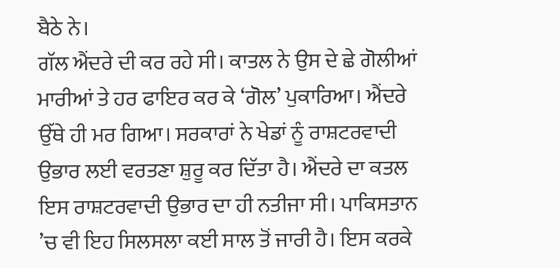ਬੈਠੇ ਨੇ।
ਗੱਲ ਐਂਦਰੇ ਦੀ ਕਰ ਰਹੇ ਸੀ। ਕਾਤਲ ਨੇ ਉਸ ਦੇ ਛੇ ਗੋਲੀਆਂ ਮਾਰੀਆਂ ਤੇ ਹਰ ਫਾਇਰ ਕਰ ਕੇ ‘ਗੋਲ’ ਪੁਕਾਰਿਆ। ਐਂਦਰੇ ਉੱਥੇ ਹੀ ਮਰ ਗਿਆ। ਸਰਕਾਰਾਂ ਨੇ ਖੇਡਾਂ ਨੂੰ ਰਾਸ਼ਟਰਵਾਦੀ ਉਭਾਰ ਲਈ ਵਰਤਣਾ ਸ਼ੁਰੂ ਕਰ ਦਿੱਤਾ ਹੈ। ਐਂਦਰੇ ਦਾ ਕਤਲ ਇਸ ਰਾਸ਼ਟਰਵਾਦੀ ਉਭਾਰ ਦਾ ਹੀ ਨਤੀਜਾ ਸੀ। ਪਾਕਿਸਤਾਨ ’ਚ ਵੀ ਇਹ ਸਿਲਸਲਾ ਕਈ ਸਾਲ ਤੋਂ ਜਾਰੀ ਹੈ। ਇਸ ਕਰਕੇ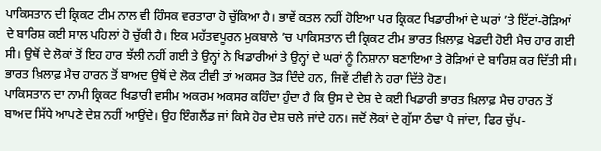ਪਾਕਿਸਤਾਨ ਦੀ ਕ੍ਰਿਕਟ ਟੀਮ ਨਾਲ ਵੀ ਹਿੰਸਕ ਵਰਤਾਰਾ ਹੋ ਚੁੱਕਿਆ ਹੈ। ਭਾਵੇਂ ਕਤਲ ਨਹੀਂ ਹੋਇਆ ਪਰ ਕ੍ਰਿਕਟ ਖਿਡਾਰੀਆਂ ਦੇ ਘਰਾਂ ’ਤੇ ਇੱਟਾਂ-ਰੋੜਿਆਂ ਦੇ ਬਾਰਿਸ਼ ਕਈ ਸਾਲ ਪਹਿਲਾਂ ਹੋ ਚੁੱਕੀ ਹੈ। ਇਕ ਮਹੱਤਵਪੂਰਨ ਮੁਕਬਾਲੇ ’ਚ ਪਾਕਿਸਤਾਨ ਦੀ ਕ੍ਰਿਕਟ ਟੀਮ ਭਾਰਤ ਖ਼ਿਲਾਫ਼ ਖੇਡਦੀ ਹੋਈ ਮੈਚ ਹਾਰ ਗਈ ਸੀ। ਉਥੋਂ ਦੇ ਲੋਕਾਂ ਤੋਂ ਇਹ ਹਾਰ ਝੱਲੀ ਨਹੀਂ ਗਈ ਤੇ ਉਨ੍ਹਾਂ ਨੇ ਖਿਡਾਰੀਆਂ ਤੇ ਉਨ੍ਹਾਂ ਦੇ ਘਰਾਂ ਨੂੰ ਨਿਸ਼ਾਨਾ ਬਣਾਇਆ ਤੇ ਰੋੜਿਆਂ ਦੇ ਬਾਰਿਸ਼ ਕਰ ਦਿੱਤੀ ਸੀ। ਭਾਰਤ ਖ਼ਿਲਾਫ਼ ਮੈਚ ਹਾਰਨ ਤੋਂ ਬਾਅਦ ਉਥੋਂ ਦੇ ਲੋਕ ਟੀਵੀ ਤਾਂ ਅਕਸਰ ਤੋੜ ਦਿੰਦੇ ਹਨ, ਜਿਵੇਂ ਟੀਵੀ ਨੇ ਹਰਾ ਦਿੱਤੇ ਹੋਣ।
ਪਾਕਿਸਤਾਨ ਦਾ ਨਾਮੀ ਕ੍ਰਿਕਟ ਖਿਡਾਰੀ ਵਸੀਮ ਅਕਰਮ ਅਕਸਰ ਕਹਿੰਦਾ ਹੁੰਦਾ ਹੈ ਕਿ ਉਸ ਦੇ ਦੇਸ਼ ਦੇ ਕਈ ਖਿਡਾਰੀ ਭਾਰਤ ਖ਼ਿਲਾਫ਼ ਮੈਚ ਹਾਰਨ ਤੋਂ ਬਾਅਦ ਸਿੱਧੇ ਆਪਣੇ ਦੇਸ਼ ਨਹੀਂ ਆਉਂਦੇ। ਉਹ ਇੰਗਲੈਂਡ ਜਾਂ ਕਿਸੇ ਹੋਰ ਦੇਸ਼ ਚਲੇ ਜਾਂਦੇ ਹਨ। ਜਦੋਂ ਲੋਕਾਂ ਦੇ ਗੁੱਸਾ ਠੰਢਾ ਪੈ ਜਾਂਦਾ, ਫਿਰ ਚੁੱਪ-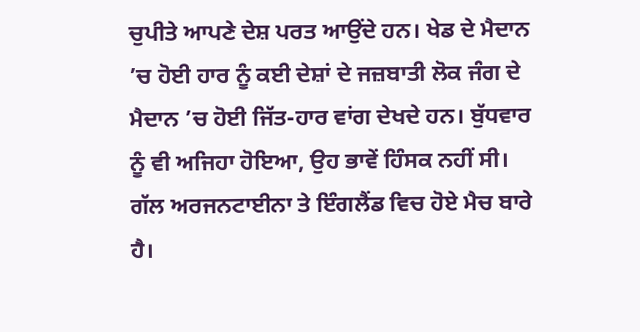ਚੁਪੀਤੇ ਆਪਣੇ ਦੇਸ਼ ਪਰਤ ਆਉਂਦੇ ਹਨ। ਖੇਡ ਦੇ ਮੈਦਾਨ ’ਚ ਹੋਈ ਹਾਰ ਨੂੰ ਕਈ ਦੇਸ਼ਾਂ ਦੇ ਜਜ਼ਬਾਤੀ ਲੋਕ ਜੰਗ ਦੇ ਮੈਦਾਨ ’ਚ ਹੋਈ ਜਿੱਤ-ਹਾਰ ਵਾਂਗ ਦੇਖਦੇ ਹਨ। ਬੁੱਧਵਾਰ ਨੂੰ ਵੀ ਅਜਿਹਾ ਹੋਇਆ, ਉਹ ਭਾਵੇਂ ਹਿੰਸਕ ਨਹੀਂ ਸੀ। ਗੱਲ ਅਰਜਨਟਾਈਨਾ ਤੇ ਇੰਗਲੈਂਡ ਵਿਚ ਹੋਏ ਮੈਚ ਬਾਰੇ ਹੈ।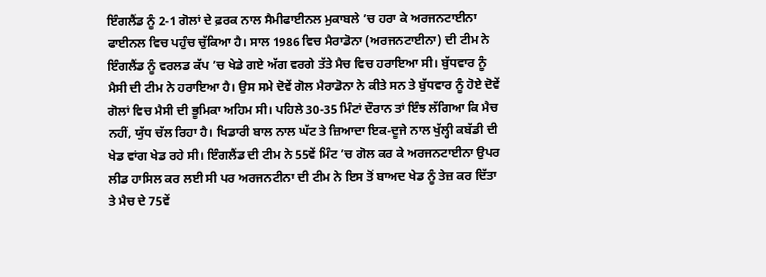ਇੰਗਲੈਂਡ ਨੂੰ 2-1 ਗੋਲਾਂ ਦੇ ਫ਼ਰਕ ਨਾਲ ਸੈਮੀਫਾਈਨਲ ਮੁਕਾਬਲੇ ’ਚ ਹਰਾ ਕੇ ਅਰਜਨਟਾਈਨਾ ਫਾਈਨਲ ਵਿਚ ਪਹੁੰਚ ਚੁੱਕਿਆ ਹੈ। ਸਾਲ 1986 ਵਿਚ ਮੈਰਾਡੋਨਾ (ਅਰਜਨਟਾਈਨਾ) ਦੀ ਟੀਮ ਨੇ ਇੰਗਲੈਂਡ ਨੂੰ ਵਰਲਡ ਕੱਪ ’ਚ ਖੇਡੇ ਗਏ ਅੱਗ ਵਰਗੇ ਤੱਤੇ ਮੈਚ ਵਿਚ ਹਰਾਇਆ ਸੀ। ਬੁੱਧਵਾਰ ਨੂੰ ਮੈਸੀ ਦੀ ਟੀਮ ਨੇ ਹਰਾਇਆ ਹੈ। ਉਸ ਸਮੇ ਦੋਵੇਂ ਗੋਲ ਮੈਰਾਡੋਨਾ ਨੇ ਕੀਤੇ ਸਨ ਤੇ ਬੁੱਧਵਾਰ ਨੂੰ ਹੋਏ ਦੋਵੇਂ ਗੋਲਾਂ ਵਿਚ ਮੈਸੀ ਦੀ ਭੂਮਿਕਾ ਅਹਿਮ ਸੀ। ਪਹਿਲੇ 30-35 ਮਿੰਟਾਂ ਦੌਰਾਨ ਤਾਂ ਇੰਝ ਲੱਗਿਆ ਕਿ ਮੈਚ ਨਹੀਂ, ਯੁੱਧ ਚੱਲ ਰਿਹਾ ਹੈ। ਖਿਡਾਰੀ ਬਾਲ ਨਾਲ ਘੱਟ ਤੇ ਜ਼ਿਆਦਾ ਇਕ-ਦੂਜੇ ਨਾਲ ਖੁੱਲ੍ਹੀ ਕਬੱਡੀ ਦੀ ਖੇਡ ਵਾਂਗ ਖੇਡ ਰਹੇ ਸੀ। ਇੰਗਲੈਂਡ ਦੀ ਟੀਮ ਨੇ 55ਵੇਂ ਮਿੰਟ ’ਚ ਗੋਲ ਕਰ ਕੇ ਅਰਜਨਟਾਈਨਾ ਉਪਰ ਲੀਡ ਹਾਸਿਲ ਕਰ ਲਈ ਸੀ ਪਰ ਅਰਜਨਟੀਨਾ ਦੀ ਟੀਮ ਨੇ ਇਸ ਤੋਂ ਬਾਅਦ ਖੇਡ ਨੂੰ ਤੇਜ਼ ਕਰ ਦਿੱਤਾ ਤੇ ਮੈਚ ਦੇ 75ਵੇਂ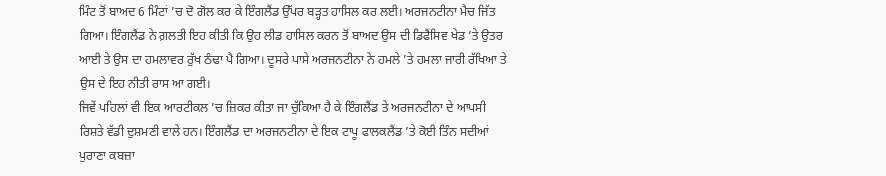ਮਿੰਟ ਤੋਂ ਬਾਅਦ 6 ਮਿੰਟਾਂ ’ਚ ਦੋ ਗੋਲ ਕਰ ਕੇ ਇੰਗਲੈਂਡ ਉੱਪਰ ਬੜ੍ਹਤ ਹਾਸਿਲ ਕਰ ਲਈ। ਅਰਜਨਟੀਨਾ ਮੈਚ ਜਿੱਤ ਗਿਆ। ਇੰਗਲੈਂਡ ਨੇ ਗ਼ਲਤੀ ਇਹ ਕੀਤੀ ਕਿ ਉਹ ਲੀਡ ਹਾਸਿਲ ਕਰਨ ਤੋਂ ਬਾਅਦ ਉਸ ਦੀ ਡਿਫੈਂਸਿਵ ਖੇਡ ’ਤੇ ਉਤਰ ਆਈ ਤੇ ਉਸ ਦਾ ਹਮਲਾਵਰ ਰੁੱਖ ਠੰਢਾ ਪੈ ਗਿਆ। ਦੂਸਰੇ ਪਾਸੇ ਅਰਜਨਟੀਨਾ ਨੇ ਹਮਲੇ ’ਤੇ ਹਮਲਾ ਜਾਰੀ ਰੱਖਿਆ ਤੇ ਉਸ ਦੇ ਇਹ ਨੀਤੀ ਰਾਸ ਆ ਗਈ।
ਜਿਵੇਂ ਪਹਿਲਾਂ ਵੀ ਇਕ ਆਰਟੀਕਲ ’ਚ ਜ਼ਿਕਰ ਕੀਤਾ ਜਾ ਚੁੱਕਿਆ ਹੈ ਕੇ ਇੰਗਲੈਂਡ ਤੇ ਅਰਜਨਟੀਨਾ ਦੇ ਆਪਸੀ ਰਿਸ਼ਤੇ ਵੱਡੀ ਦੁਸ਼ਮਣੀ ਵਾਲੇ ਹਨ। ਇੰਗਲੈਂਡ ਦਾ ਅਰਜਨਟੀਨਾ ਦੇ ਇਕ ਟਾਪੂ ਫਾਲਕਲੈਂਡ ’ਤੇ ਕੋਈ ਤਿੰਨ ਸਦੀਆਂ ਪੁਰਾਣਾ ਕਬਜ਼ਾ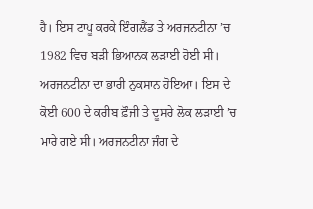ਹੈ। ਇਸ ਟਾਪੂ ਕਰਕੇ ਇੰਗਲੈਂਡ ਤੇ ਅਰਜਨਟੀਨਾ ’ਚ 1982 ਵਿਚ ਬੜੀ ਭਿਆਨਕ ਲੜਾਈ ਹੋਈ ਸੀ। ਅਰਜਨਟੀਨਾ ਦਾ ਭਾਰੀ ਨੁਕਸਾਨ ਹੋਇਆ। ਇਸ ਦੇ ਕੋਈ 600 ਦੇ ਕਰੀਬ ਫ਼ੌਜੀ ਤੇ ਦੂਸਰੇ ਲੋਕ ਲੜਾਈ ’ਚ ਮਾਰੇ ਗਏ ਸੀ। ਅਰਜਨਟੀਨਾ ਜੰਗ ਦੇ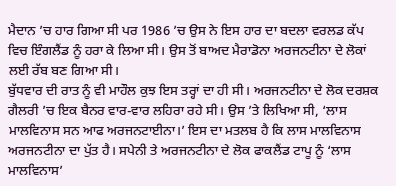ਮੈਦਾਨ ’ਚ ਹਾਰ ਗਿਆ ਸੀ ਪਰ 1986 ’ਚ ਉਸ ਨੇ ਇਸ ਹਾਰ ਦਾ ਬਦਲਾ ਵਰਲਡ ਕੱਪ ਵਿਚ ਇੰਗਲੈਂਡ ਨੂੰ ਹਰਾ ਕੇ ਲਿਆ ਸੀ। ਉਸ ਤੋਂ ਬਾਅਦ ਮੈਰਾਡੋਨਾ ਅਰਜਨਟੀਨਾ ਦੇ ਲੋਕਾਂ ਲਈ ਰੱਬ ਬਣ ਗਿਆ ਸੀ।
ਬੁੱਧਵਾਰ ਦੀ ਰਾਤ ਨੂੰ ਵੀ ਮਾਹੌਲ ਕੁਝ ਇਸ ਤਰ੍ਹਾਂ ਦਾ ਹੀ ਸੀ। ਅਰਜਨਟੀਨਾ ਦੇ ਲੋਕ ਦਰਸ਼ਕ ਗੈਲਰੀ ’ਚ ਇਕ ਬੈਨਰ ਵਾਰ-ਵਾਰ ਲਹਿਰਾ ਰਹੇ ਸੀ। ਉਸ ’ਤੇ ਲਿਖਿਆ ਸੀ, ‘ਲਾਸ ਮਾਲਵਿਨਾਸ ਸਨ ਆਫ ਅਰਜਨਟਾਈਨਾ।’ ਇਸ ਦਾ ਮਤਲਬ ਹੈ ਕਿ ਲਾਸ ਮਾਲਵਿਨਾਸ ਅਰਜਨਟੀਨਾ ਦਾ ਪੁੱਤ ਹੈ। ਸਪੇਨੀ ਤੇ ਅਰਜਨਟੀਨਾ ਦੇ ਲੋਕ ਫਾਕਲੈਂਡ ਟਾਪੂ ਨੂੰ ‘ਲਾਸ ਮਾਲਵਿਨਾਸ’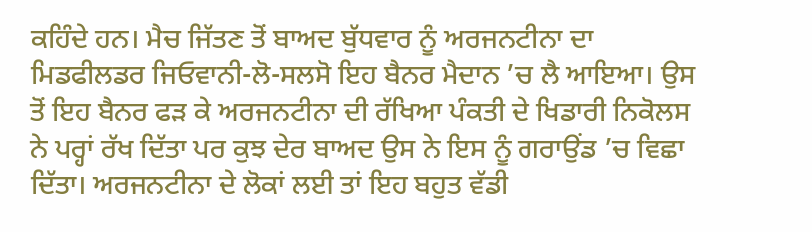ਕਹਿੰਦੇ ਹਨ। ਮੈਚ ਜਿੱਤਣ ਤੋਂ ਬਾਅਦ ਬੁੱਧਵਾਰ ਨੂੰ ਅਰਜਨਟੀਨਾ ਦਾ ਮਿਡਫੀਲਡਰ ਜਿਓਵਾਨੀ-ਲੋ-ਸਲਸੋ ਇਹ ਬੈਨਰ ਮੈਦਾਨ ’ਚ ਲੈ ਆਇਆ। ਉਸ ਤੋਂ ਇਹ ਬੈਨਰ ਫੜ ਕੇ ਅਰਜਨਟੀਨਾ ਦੀ ਰੱਖਿਆ ਪੰਕਤੀ ਦੇ ਖਿਡਾਰੀ ਨਿਕੋਲਸ ਨੇ ਪਰ੍ਹਾਂ ਰੱਖ ਦਿੱਤਾ ਪਰ ਕੁਝ ਦੇਰ ਬਾਅਦ ਉਸ ਨੇ ਇਸ ਨੂੰ ਗਰਾਉਂਡ ’ਚ ਵਿਛਾ ਦਿੱਤਾ। ਅਰਜਨਟੀਨਾ ਦੇ ਲੋਕਾਂ ਲਈ ਤਾਂ ਇਹ ਬਹੁਤ ਵੱਡੀ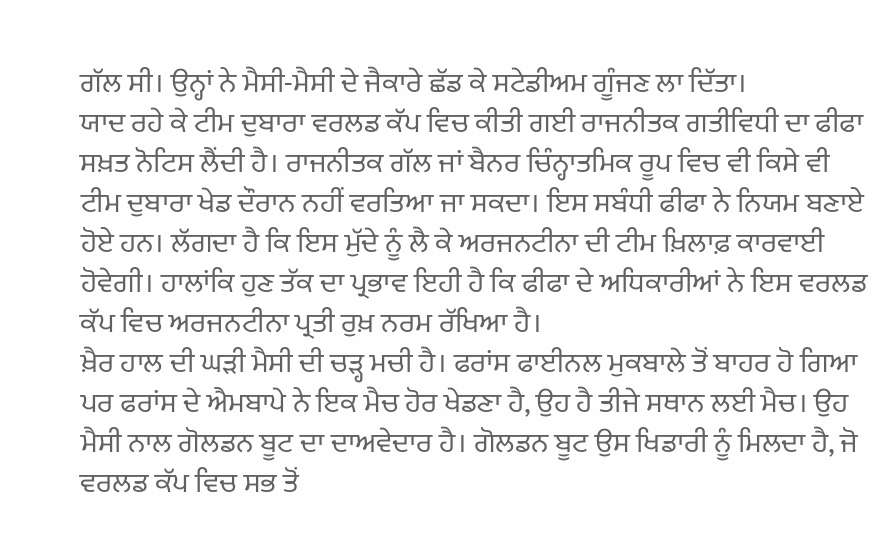ਗੱਲ ਸੀ। ਉਨ੍ਹਾਂ ਨੇ ਮੈਸੀ-ਮੈਸੀ ਦੇ ਜੈਕਾਰੇ ਛੱਡ ਕੇ ਸਟੇਡੀਅਮ ਗੂੰਜਣ ਲਾ ਦਿੱਤਾ।
ਯਾਦ ਰਹੇ ਕੇ ਟੀਮ ਦੁਬਾਰਾ ਵਰਲਡ ਕੱਪ ਵਿਚ ਕੀਤੀ ਗਈ ਰਾਜਨੀਤਕ ਗਤੀਵਿਧੀ ਦਾ ਫੀਫਾ ਸਖ਼ਤ ਨੋਟਿਸ ਲੈਂਦੀ ਹੈ। ਰਾਜਨੀਤਕ ਗੱਲ ਜਾਂ ਬੈਨਰ ਚਿੰਨ੍ਹਾਤਮਿਕ ਰੂਪ ਵਿਚ ਵੀ ਕਿਸੇ ਵੀ ਟੀਮ ਦੁਬਾਰਾ ਖੇਡ ਦੌਰਾਨ ਨਹੀਂ ਵਰਤਿਆ ਜਾ ਸਕਦਾ। ਇਸ ਸਬੰਧੀ ਫੀਫਾ ਨੇ ਨਿਯਮ ਬਣਾਏ ਹੋਏ ਹਨ। ਲੱਗਦਾ ਹੈ ਕਿ ਇਸ ਮੁੱਦੇ ਨੂੰ ਲੈ ਕੇ ਅਰਜਨਟੀਨਾ ਦੀ ਟੀਮ ਖ਼ਿਲਾਫ਼ ਕਾਰਵਾਈ ਹੋਵੇਗੀ। ਹਾਲਾਂਕਿ ਹੁਣ ਤੱਕ ਦਾ ਪ੍ਰਭਾਵ ਇਹੀ ਹੈ ਕਿ ਫੀਫਾ ਦੇ ਅਧਿਕਾਰੀਆਂ ਨੇ ਇਸ ਵਰਲਡ ਕੱਪ ਵਿਚ ਅਰਜਨਟੀਨਾ ਪ੍ਰਤੀ ਰੁਖ਼ ਨਰਮ ਰੱਖਿਆ ਹੈ।
ਖ਼ੈਰ ਹਾਲ ਦੀ ਘੜੀ ਮੈਸੀ ਦੀ ਚੜ੍ਹ ਮਚੀ ਹੈ। ਫਰਾਂਸ ਫਾਈਨਲ ਮੁਕਬਾਲੇ ਤੋਂ ਬਾਹਰ ਹੋ ਗਿਆ ਪਰ ਫਰਾਂਸ ਦੇ ਐਮਬਾਪੇ ਨੇ ਇਕ ਮੈਚ ਹੋਰ ਖੇਡਣਾ ਹੈ, ਉਹ ਹੈ ਤੀਜੇ ਸਥਾਨ ਲਈ ਮੈਚ। ਉਹ ਮੈਸੀ ਨਾਲ ਗੋਲਡਨ ਬੂਟ ਦਾ ਦਾਅਵੇਦਾਰ ਹੈ। ਗੋਲਡਨ ਬੂਟ ਉਸ ਖਿਡਾਰੀ ਨੂੰ ਮਿਲਦਾ ਹੈ, ਜੋ ਵਰਲਡ ਕੱਪ ਵਿਚ ਸਭ ਤੋਂ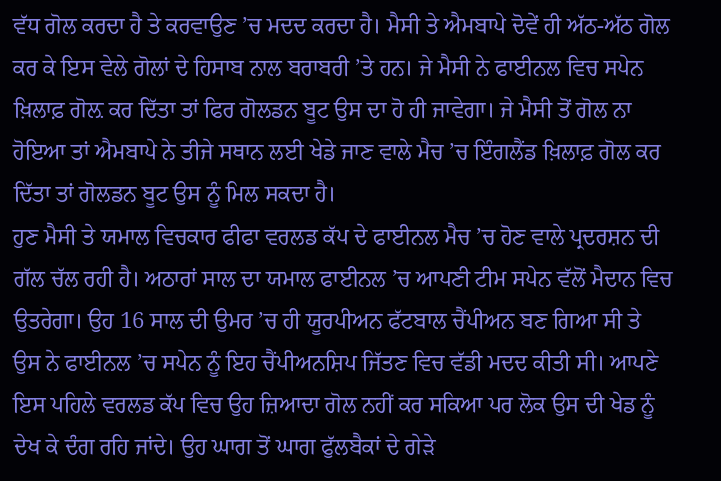ਵੱਧ ਗੋਲ ਕਰਦਾ ਹੈ ਤੇ ਕਰਵਾਉਣ ’ਚ ਮਦਦ ਕਰਦਾ ਹੈ। ਮੈਸੀ ਤੇ ਐਮਬਾਪੇ ਦੋਵੇਂ ਹੀ ਅੱਠ-ਅੱਠ ਗੋਲ ਕਰ ਕੇ ਇਸ ਵੇਲੇ ਗੋਲਾਂ ਦੇ ਹਿਸਾਬ ਨਾਲ ਬਰਾਬਰੀ ’ਤੇ ਹਨ। ਜੇ ਮੈਸੀ ਨੇ ਫਾਈਨਲ ਵਿਚ ਸਪੇਨ ਖ਼ਿਲਾਫ਼ ਗੋਲ਼ ਕਰ ਦਿੱਤਾ ਤਾਂ ਫਿਰ ਗੋਲਡਨ ਬੂਟ ਉਸ ਦਾ ਹੋ ਹੀ ਜਾਵੇਗਾ। ਜੇ ਮੈਸੀ ਤੋਂ ਗੋਲ ਨਾ ਹੋਇਆ ਤਾਂ ਐਮਬਾਪੇ ਨੇ ਤੀਜੇ ਸਥਾਨ ਲਈ ਖੇਡੇ ਜਾਣ ਵਾਲੇ ਮੈਚ ’ਚ ਇੰਗਲੈਂਡ ਖ਼ਿਲਾਫ਼ ਗੋਲ ਕਰ ਦਿੱਤਾ ਤਾਂ ਗੋਲਡਨ ਬੂਟ ਉਸ ਨੂੰ ਮਿਲ ਸਕਦਾ ਹੈ।
ਹੁਣ ਮੈਸੀ ਤੇ ਯਮਾਲ ਵਿਚਕਾਰ ਫੀਫਾ ਵਰਲਡ ਕੱਪ ਦੇ ਫਾਈਨਲ ਮੈਚ ’ਚ ਹੋਣ ਵਾਲੇ ਪ੍ਰਦਰਸ਼ਨ ਦੀ ਗੱਲ ਚੱਲ ਰਹੀ ਹੈ। ਅਠਾਰਾਂ ਸਾਲ ਦਾ ਯਮਾਲ ਫਾਈਨਲ ’ਚ ਆਪਣੀ ਟੀਮ ਸਪੇਨ ਵੱਲੋਂ ਮੈਦਾਨ ਵਿਚ ਉਤਰੇਗਾ। ਉਹ 16 ਸਾਲ ਦੀ ਉਮਰ ’ਚ ਹੀ ਯੂਰਪੀਅਨ ਫੱਟਬਾਲ ਚੈਂਪੀਅਨ ਬਣ ਗਿਆ ਸੀ ਤੇ ਉਸ ਨੇ ਫਾਈਨਲ ’ਚ ਸਪੇਨ ਨੂੰ ਇਹ ਚੈਂਪੀਅਨਸ਼ਿਪ ਜਿੱਤਣ ਵਿਚ ਵੱਡੀ ਮਦਦ ਕੀਤੀ ਸੀ। ਆਪਣੇ ਇਸ ਪਹਿਲੇ ਵਰਲਡ ਕੱਪ ਵਿਚ ਉਹ ਜ਼ਿਆਦਾ ਗੋਲ ਨਹੀਂ ਕਰ ਸਕਿਆ ਪਰ ਲੋਕ ਉਸ ਦੀ ਖੇਡ ਨੂੰ ਦੇਖ ਕੇ ਦੰਗ ਰਹਿ ਜਾਂਦੇ। ਉਹ ਘਾਗ ਤੋਂ ਘਾਗ ਫੁੱਲਬੈਕਾਂ ਦੇ ਗੇੜੇ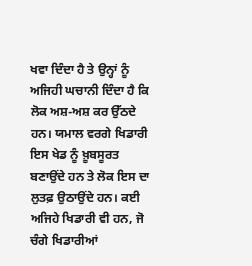ਖਵਾ ਦਿੰਦਾ ਹੈ ਤੇ ਉਨ੍ਹਾਂ ਨੂੰ ਅਜਿਹੀ ਘਚਾਨੀ ਦਿੰਦਾ ਹੈ ਕਿ ਲੋਕ ਅਸ਼-ਅਸ਼ ਕਰ ਉੱਠਦੇ ਹਨ। ਯਮਾਲ ਵਰਗੇ ਖਿਡਾਰੀ ਇਸ ਖੇਡ ਨੂੰ ਖ਼ੂਬਸੂਰਤ ਬਣਾਉਂਦੇ ਹਨ ਤੇ ਲੋਕ ਇਸ ਦਾ ਲੁਤਫ਼ ਉਠਾਉਂਦੇ ਹਨ। ਕਈ ਅਜਿਹੇ ਖਿਡਾਰੀ ਵੀ ਹਨ, ਜੋ ਚੰਗੇ ਖਿਡਾਰੀਆਂ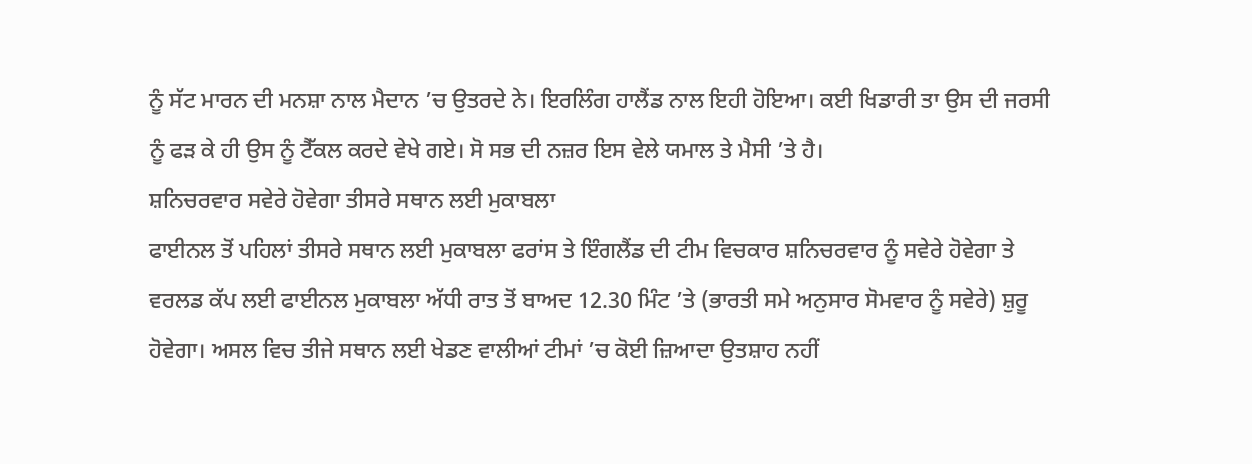ਨੂੰ ਸੱਟ ਮਾਰਨ ਦੀ ਮਨਸ਼ਾ ਨਾਲ ਮੈਦਾਨ ’ਚ ਉਤਰਦੇ ਨੇ। ਇਰਲਿੰਗ ਹਾਲੈਂਡ ਨਾਲ ਇਹੀ ਹੋਇਆ। ਕਈ ਖਿਡਾਰੀ ਤਾ ਉਸ ਦੀ ਜਰਸੀ ਨੂੰ ਫੜ ਕੇ ਹੀ ਉਸ ਨੂੰ ਟੈੱਕਲ ਕਰਦੇ ਵੇਖੇ ਗਏ। ਸੋ ਸਭ ਦੀ ਨਜ਼ਰ ਇਸ ਵੇਲੇ ਯਮਾਲ ਤੇ ਮੈਸੀ ’ਤੇ ਹੈ।
ਸ਼ਨਿਚਰਵਾਰ ਸਵੇਰੇ ਹੋਵੇਗਾ ਤੀਸਰੇ ਸਥਾਨ ਲਈ ਮੁਕਾਬਲਾ
ਫਾਈਨਲ ਤੋਂ ਪਹਿਲਾਂ ਤੀਸਰੇ ਸਥਾਨ ਲਈ ਮੁਕਾਬਲਾ ਫਰਾਂਸ ਤੇ ਇੰਗਲੈਂਡ ਦੀ ਟੀਮ ਵਿਚਕਾਰ ਸ਼ਨਿਚਰਵਾਰ ਨੂੰ ਸਵੇਰੇ ਹੋਵੇਗਾ ਤੇ ਵਰਲਡ ਕੱਪ ਲਈ ਫਾਈਨਲ ਮੁਕਾਬਲਾ ਅੱਧੀ ਰਾਤ ਤੋਂ ਬਾਅਦ 12.30 ਮਿੰਟ ’ਤੇ (ਭਾਰਤੀ ਸਮੇ ਅਨੁਸਾਰ ਸੋਮਵਾਰ ਨੂੰ ਸਵੇਰੇ) ਸ਼ੁਰੂ ਹੋਵੇਗਾ। ਅਸਲ ਵਿਚ ਤੀਜੇ ਸਥਾਨ ਲਈ ਖੇਡਣ ਵਾਲੀਆਂ ਟੀਮਾਂ ’ਚ ਕੋਈ ਜ਼ਿਆਦਾ ਉਤਸ਼ਾਹ ਨਹੀਂ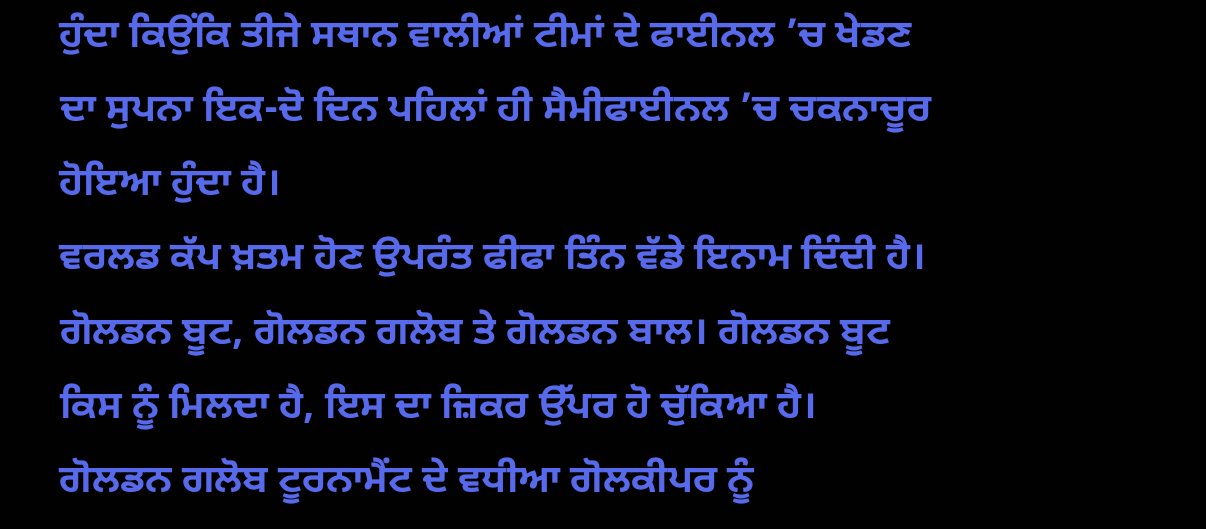ਹੁੰਦਾ ਕਿਉਂਕਿ ਤੀਜੇ ਸਥਾਨ ਵਾਲੀਆਂ ਟੀਮਾਂ ਦੇ ਫਾਈਨਲ ’ਚ ਖੇਡਣ ਦਾ ਸੁਪਨਾ ਇਕ-ਦੋ ਦਿਨ ਪਹਿਲਾਂ ਹੀ ਸੈਮੀਫਾਈਨਲ ’ਚ ਚਕਨਾਚੂਰ ਹੋਇਆ ਹੁੰਦਾ ਹੈ।
ਵਰਲਡ ਕੱਪ ਖ਼ਤਮ ਹੋਣ ਉਪਰੰਤ ਫੀਫਾ ਤਿੰਨ ਵੱਡੇ ਇਨਾਮ ਦਿੰਦੀ ਹੈ। ਗੋਲਡਨ ਬੂਟ, ਗੋਲਡਨ ਗਲੋਬ ਤੇ ਗੋਲਡਨ ਬਾਲ। ਗੋਲਡਨ ਬੂਟ ਕਿਸ ਨੂੰ ਮਿਲਦਾ ਹੈ, ਇਸ ਦਾ ਜ਼ਿਕਰ ਉੱਪਰ ਹੋ ਚੁੱਕਿਆ ਹੈ। ਗੋਲਡਨ ਗਲੋਬ ਟੂਰਨਾਮੈਂਟ ਦੇ ਵਧੀਆ ਗੋਲਕੀਪਰ ਨੂੰ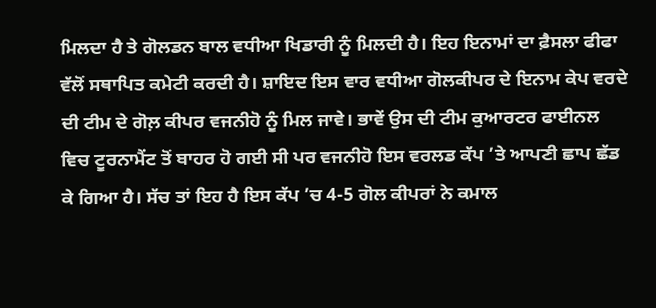ਮਿਲਦਾ ਹੈ ਤੇ ਗੋਲਡਨ ਬਾਲ ਵਧੀਆ ਖਿਡਾਰੀ ਨੂੰ ਮਿਲਦੀ ਹੈ। ਇਹ ਇਨਾਮਾਂ ਦਾ ਫ਼ੈਸਲਾ ਫੀਫਾ ਵੱਲੋਂ ਸਥਾਪਿਤ ਕਮੇਟੀ ਕਰਦੀ ਹੈ। ਸ਼ਾਇਦ ਇਸ ਵਾਰ ਵਧੀਆ ਗੋਲਕੀਪਰ ਦੇ ਇਨਾਮ ਕੇਪ ਵਰਦੇ ਦੀ ਟੀਮ ਦੇ ਗੋਲ਼ ਕੀਪਰ ਵਜਨੀਹੋ ਨੂੰ ਮਿਲ ਜਾਵੇ। ਭਾਵੇਂ ਉਸ ਦੀ ਟੀਮ ਕੁਆਰਟਰ ਫਾਈਨਲ ਵਿਚ ਟੂਰਨਾਮੈਂਟ ਤੋਂ ਬਾਹਰ ਹੋ ਗਈ ਸੀ ਪਰ ਵਜਨੀਹੋ ਇਸ ਵਰਲਡ ਕੱਪ ’ਤੇ ਆਪਣੀ ਛਾਪ ਛੱਡ ਕੇ ਗਿਆ ਹੈ। ਸੱਚ ਤਾਂ ਇਹ ਹੈ ਇਸ ਕੱਪ ’ਚ 4-5 ਗੋਲ ਕੀਪਰਾਂ ਨੇ ਕਮਾਲ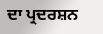ਦਾ ਪ੍ਰਦਰਸ਼ਨ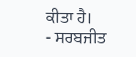ਕੀਤਾ ਹੈ।
- ਸਰਬਜੀਤ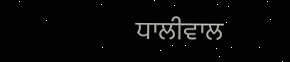ਧਾਲੀਵਾਲ